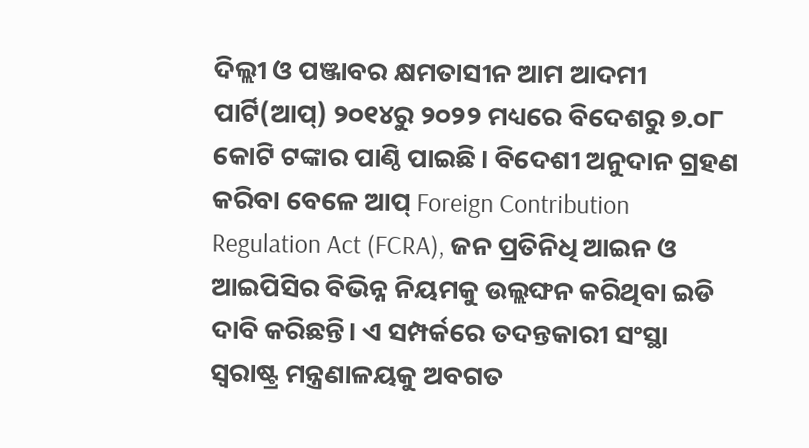ଦିଲ୍ଲୀ ଓ ପଞ୍ଜାବର କ୍ଷମତାସୀନ ଆମ ଆଦମୀ ପାର୍ଟି(ଆପ୍) ୨୦୧୪ରୁ ୨୦୨୨ ମଧ୍ୟରେ ବିଦେଶରୁ ୭.୦୮ କୋଟି ଟଙ୍କାର ପାଣ୍ଠି ପାଇଛି। ବିଦେଶୀ ଅନୁଦାନ ଗ୍ରହଣ କରିବା ବେଳେ ଆପ୍ Foreign Contribution Regulation Act (FCRA), ଜନ ପ୍ରତିନିଧି ଆଇନ ଓ ଆଇପିସିର ବିଭିନ୍ନ ନିୟମକୁ ଉଲ୍ଲଙ୍ଘନ କରିଥିବା ଇଡି ଦାବି କରିଛନ୍ତି। ଏ ସମ୍ପର୍କରେ ତଦନ୍ତକାରୀ ସଂସ୍ଥା ସ୍ୱରାଷ୍ଟ୍ର ମନ୍ତ୍ରଣାଳୟକୁ ଅବଗତ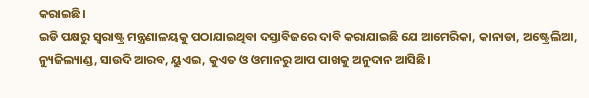କରାଇଛି।
ଇଡି ପକ୍ଷରୁ ସ୍ୱରାଷ୍ଟ୍ର ମନ୍ତ୍ରଣାଳୟକୁ ପଠାଯାଇଥିବା ଦସ୍ତାବିଜରେ ଦାବି କରାଯାଇଛି ଯେ ଆମେରିକା, କାନାଡା, ଅଷ୍ଟ୍ରେଲିଆ, ନ୍ୟୁଜିଲ୍ୟାଣ୍ଡ, ସାଉଦି ଆରବ, ୟୁଏଇ, କୁଏତ ଓ ଓମାନରୁ ଆପ ପାଖକୁ ଅନୁଦାନ ଆସିଛି।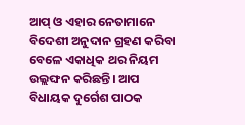ଆପ୍ ଓ ଏହାର ନେତାମାନେ ବିଦେଶୀ ଅନୁଦାନ ଗ୍ରହଣ କରିବା ବେଳେ ଏକାଧିକ ଥର ନିୟମ ଉଲ୍ଲଙ୍ଘନ କରିଛନ୍ତି। ଆପ ବିଧାୟକ ଦୁର୍ଗେଶ ପାଠକ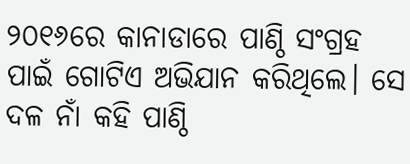୨୦୧୬ରେ କାନାଡାରେ ପାଣ୍ଠି ସଂଗ୍ରହ ପାଇଁ ଗୋଟିଏ ଅଭିଯାନ କରିଥିଲେ। ସେ ଦଳ ନାଁ କହି ପାଣ୍ଠି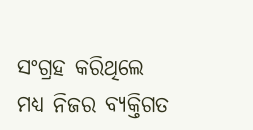ସଂଗ୍ରହ କରିଥିଲେ ମଧ୍ୟ ନିଜର ବ୍ୟକ୍ତିଗତ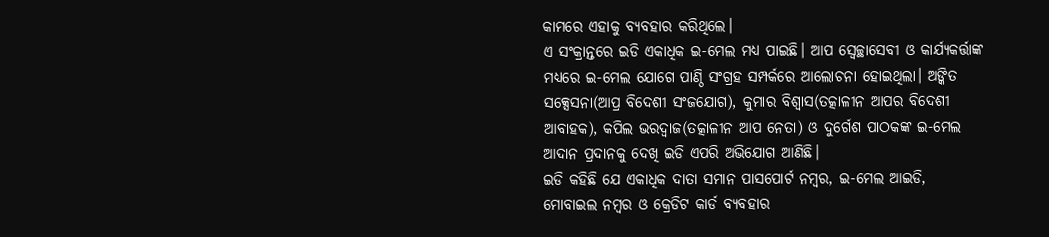କାମରେ ଏହାକୁ ବ୍ୟବହାର କରିଥିଲେ।
ଏ ସଂକ୍ରାନ୍ତରେ ଇଡି ଏକାଧିକ ଇ-ମେଲ ମଧ୍ୟ ପାଇଛି। ଆପ ସ୍ୱେଚ୍ଛାସେବୀ ଓ କାର୍ଯ୍ୟକର୍ତ୍ତାଙ୍କ ମଧ୍ୟରେ ଇ-ମେଲ ଯୋଗେ ପାଣ୍ଠି ସଂଗ୍ରହ ସମ୍ପର୍କରେ ଆଲୋଚନା ହୋଇଥିଲା। ଅଙ୍କିତ ସକ୍ସେସନା(ଆପ୍ର ବିଦେଶୀ ସଂଜଯୋଗ), କୁମାର ବିଶ୍ୱାସ(ତତ୍କାଳୀନ ଆପର ବିଦେଶୀ ଆବାହକ), କପିଲ ଭରଦ୍ୱାଜ(ତତ୍କାଳୀନ ଆପ ନେତା) ଓ ଦୁର୍ଗେଶ ପାଠକଙ୍କ ଇ-ମେଲ ଆଦାନ ପ୍ରଦାନକୁ ଦେଖି ଇଡି ଏପରି ଅଭିଯୋଗ ଆଣିଛି।
ଇଡି କହିଛି ଯେ ଏକାଧିକ ଦାତା ସମାନ ପାସପୋର୍ଟ ନମ୍ବର, ଇ-ମେଲ ଆଇଡି, ମୋବାଇଲ ନମ୍ବର ଓ କ୍ରେଡିଟ କାର୍ଡ ବ୍ୟବହାର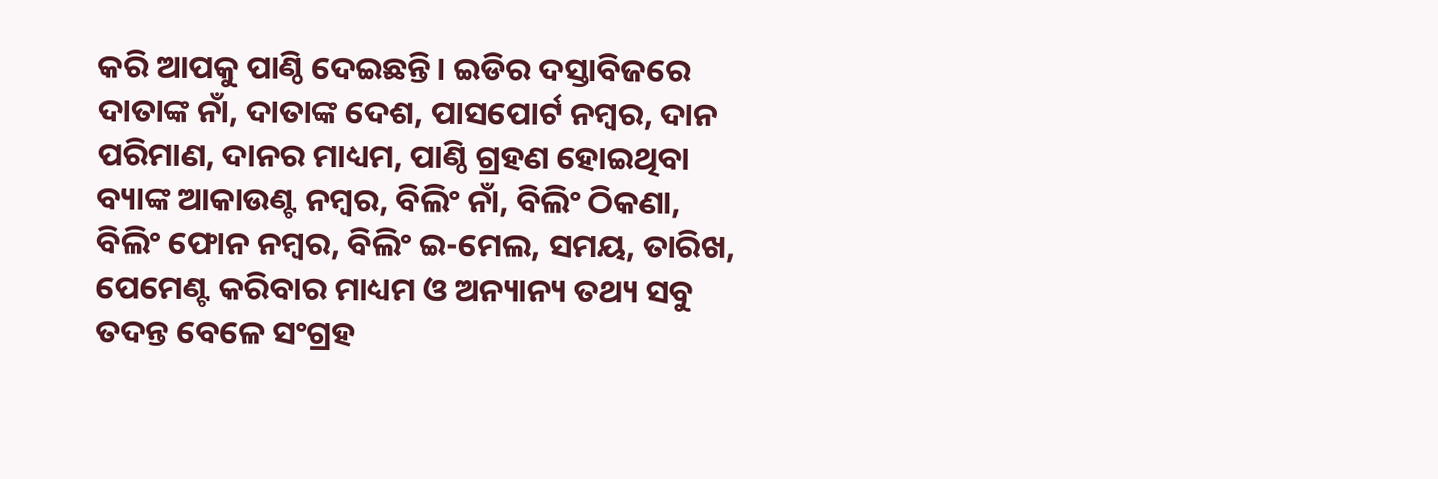କରି ଆପକୁ ପାଣ୍ଠି ଦେଇଛନ୍ତି। ଇଡିର ଦସ୍ତାବିଜରେ ଦାତାଙ୍କ ନାଁ, ଦାତାଙ୍କ ଦେଶ, ପାସପୋର୍ଟ ନମ୍ବର, ଦାନ ପରିମାଣ, ଦାନର ମାଧ୍ୟମ, ପାଣ୍ଠି ଗ୍ରହଣ ହୋଇଥିବା ବ୍ୟାଙ୍କ ଆକାଉଣ୍ଟ ନମ୍ବର, ବିଲିଂ ନାଁ, ବିଲିଂ ଠିକଣା, ବିଲିଂ ଫୋନ ନମ୍ବର, ବିଲିଂ ଇ-ମେଲ, ସମୟ, ତାରିଖ, ପେମେଣ୍ଟ କରିବାର ମାଧ୍ୟମ ଓ ଅନ୍ୟାନ୍ୟ ତଥ୍ୟ ସବୁ ତଦନ୍ତ ବେଳେ ସଂଗ୍ରହ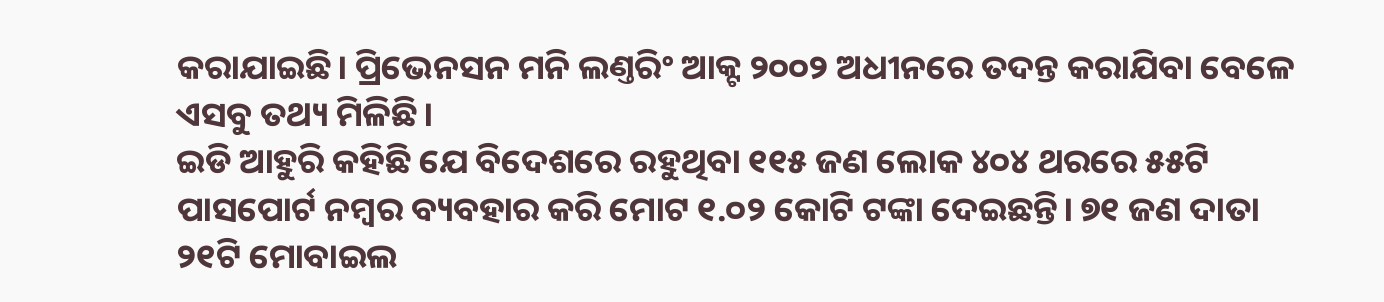କରାଯାଇଛି। ପ୍ରିଭେନସନ ମନି ଲଣ୍ତରିଂ ଆକ୍ଟ ୨୦୦୨ ଅଧୀନରେ ତଦନ୍ତ କରାଯିବା ବେଳେ ଏସବୁ ତଥ୍ୟ ମିଳିଛି।
ଇଡି ଆହୁରି କହିଛି ଯେ ବିଦେଶରେ ରହୁଥିବା ୧୧୫ ଜଣ ଲୋକ ୪୦୪ ଥରରେ ୫୫ଟି ପାସପୋର୍ଟ ନମ୍ବର ବ୍ୟବହାର କରି ମୋଟ ୧.୦୨ କୋଟି ଟଙ୍କା ଦେଇଛନ୍ତି। ୭୧ ଜଣ ଦାତା ୨୧ଟି ମୋବାଇଲ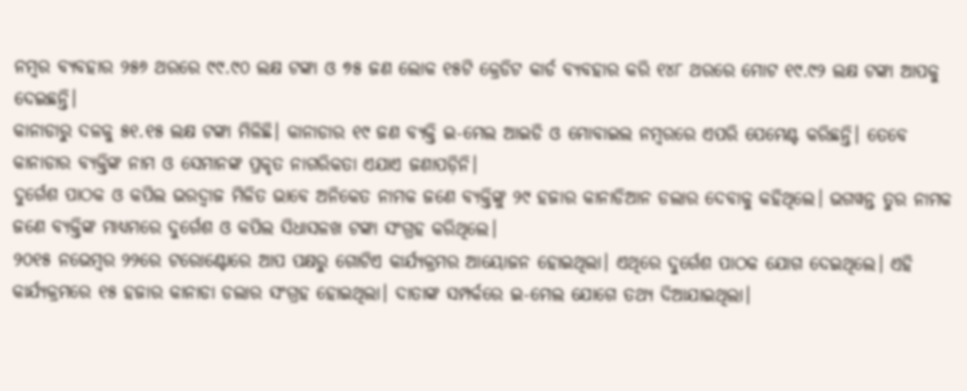ନମ୍ବର ବ୍ୟବହାର ୨୫୬ ଥରରେ ୯୯.୯୦ ଲକ୍ଷ ଟଙ୍କା ଓ ୭୫ ଜଣ ଲୋକ ୧୫ଟି କ୍ରେଡିଟ କାର୍ଡ ବ୍ୟବହାର କରି ୧୪୮ ଥରରେ ମୋଟ ୧୯.୯୨ ଲକ୍ଷ ଟଙ୍କା ଆପକୁ ଦେଇଛନ୍ତି।
କାନାଡାରୁ ଦଳକୁ ୫୧.୧୫ ଲକ୍ଷ ଟଙ୍କା ମିଳିଛି। କାନାଡାର ୧୯ ଜଣ ବ୍ୟକ୍ତି ଇ-ମେଲ ଆଇଡି ଓ ମୋବାଇଲ ନମ୍ବରରେ ଏପରି ପେମେଣ୍ଟ କରିଛନ୍ତି। ତେବେ କାନାଡାର ବ୍ୟକ୍ତିଙ୍କ ନାମ ଓ ସେମାନଙ୍କ ପ୍ରକୃତ ନାଗରିକତା ଏଯାଏ ଜଣାପଡ଼ିନି।
ଦୁର୍ଗେଶ ପାଠକ ଓ କପିଲ ଭରଦ୍ୱାଜ ମିଳିତ ଭାବେ ଅନିକେତ ନାମକ ଜଣେ ବ୍ୟକ୍ତିଙ୍କୁ ୨୯ ହଜାର କାନାଡିଆନ ଡଲାର ଦେବାକୁ କହିଥିଲେ। ଭଗୱନ୍ତ ତୁର ନାମକ ଜଣେ ବ୍ୟକ୍ତିଙ୍କ ମାଧ୍ୟମରେ ଦୁର୍ଗେଶ ଓ କପିଲ ସିଧାସଳଖ ଟଙ୍କା ସଂଗ୍ରହ କରିଥିଲେ।
୨୦୧୫ ନଭେମ୍ବର ୨୨ରେ ଟରୋଣ୍ଟୋରେ ଆପ ପକ୍ଷରୁ ଗୋଟିଏ କାର୍ଯ୍ୟକ୍ରମର ଆୟୋଜନ ହୋଇଥିଲା। ଏଥିରେ ଦୁର୍ଗେଶ ପାଠକ ଯୋଗ ଦେଇଥିଲେ। ଏହି କାର୍ଯ୍ୟକ୍ରମରେ ୧୫ ହଜାର କାନାଡା ଡଲାର ସଂଗ୍ରହ ହୋଇଥିଲା। ଦାତାଙ୍କ ସମ୍ପର୍କରେ ଇ-ମେଲ ଯୋଗେ ତଥ୍ୟ ଦିଆଯାଇଥିଲା।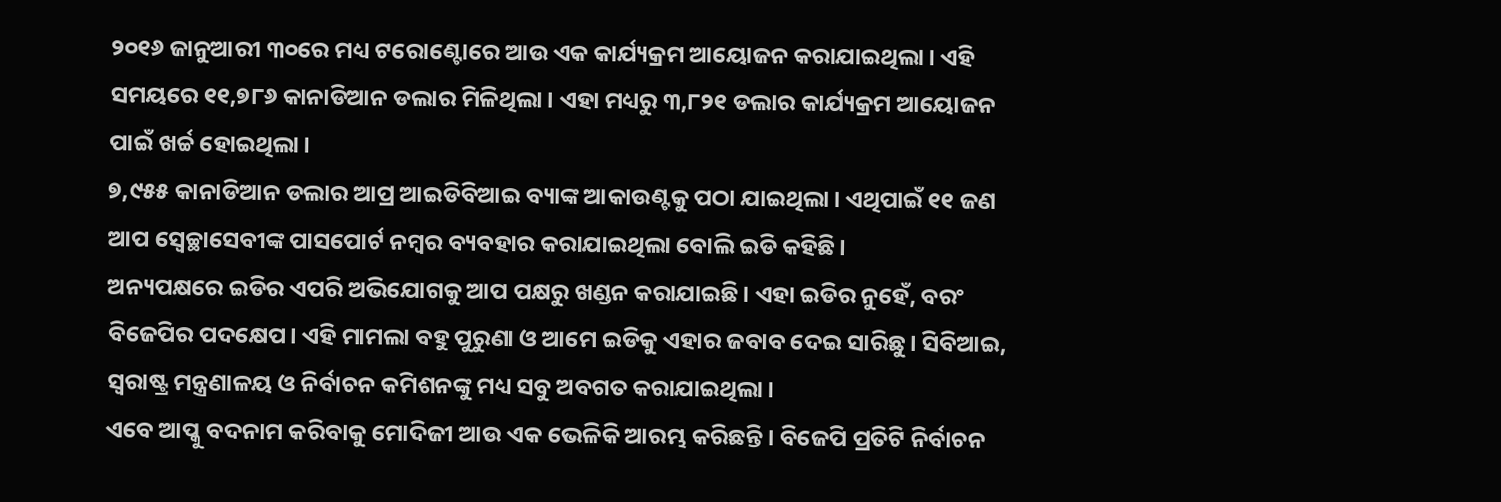୨୦୧୬ ଜାନୁଆରୀ ୩୦ରେ ମଧ୍ୟ ଟରୋଣ୍ଟୋରେ ଆଉ ଏକ କାର୍ଯ୍ୟକ୍ରମ ଆୟୋଜନ କରାଯାଇଥିଲା। ଏହି ସମୟରେ ୧୧,୭୮୬ କାନାଡିଆନ ଡଲାର ମିଳିଥିଲା। ଏହା ମଧ୍ୟରୁ ୩,୮୨୧ ଡଲାର କାର୍ଯ୍ୟକ୍ରମ ଆୟୋଜନ ପାଇଁ ଖର୍ଚ୍ଚ ହୋଇଥିଲା।
୭,୯୫୫ କାନାଡିଆନ ଡଲାର ଆପ୍ର ଆଇଡିବିଆଇ ବ୍ୟାଙ୍କ ଆକାଉଣ୍ଟକୁ ପଠା ଯାଇଥିଲା। ଏଥିପାଇଁ ୧୧ ଜଣ ଆପ ସ୍ୱେଚ୍ଛାସେବୀଙ୍କ ପାସପୋର୍ଟ ନମ୍ବର ବ୍ୟବହାର କରାଯାଇଥିଲା ବୋଲି ଇଡି କହିଛି।
ଅନ୍ୟପକ୍ଷରେ ଇଡିର ଏପରି ଅଭିଯୋଗକୁ ଆପ ପକ୍ଷରୁ ଖଣ୍ଡନ କରାଯାଇଛି। ଏହା ଇଡିର ନୁହେଁ, ବରଂ ବିଜେପିର ପଦକ୍ଷେପ। ଏହି ମାମଲା ବହୁ ପୁରୁଣା ଓ ଆମେ ଇଡିକୁ ଏହାର ଜବାବ ଦେଇ ସାରିଛୁ। ସିବିଆଇ, ସ୍ୱରାଷ୍ଟ୍ର ମନ୍ତ୍ରଣାଳୟ ଓ ନିର୍ବାଚନ କମିଶନଙ୍କୁ ମଧ୍ୟ ସବୁ ଅବଗତ କରାଯାଇଥିଲା।
ଏବେ ଆପ୍କୁ ବଦନାମ କରିବାକୁ ମୋଦିଜୀ ଆଉ ଏକ ଭେଳିକି ଆରମ୍ଭ କରିଛନ୍ତି। ବିଜେପି ପ୍ରତିଟି ନିର୍ବାଚନ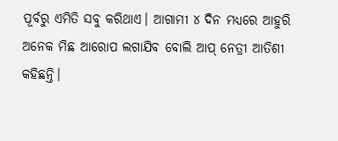ପୂର୍ବରୁ ଏମିତି ସବୁ କରିଥାଏ। ଆଗାମୀ ୪ ଦିନ ମଧ୍ୟରେ ଆହୁରି ଅନେକ ମିଛ ଆରୋପ ଲଗାଯିବ ବୋଲି ଆପ୍ ନେତ୍ରୀ ଆତିଶୀ କହିଛନ୍ତି।